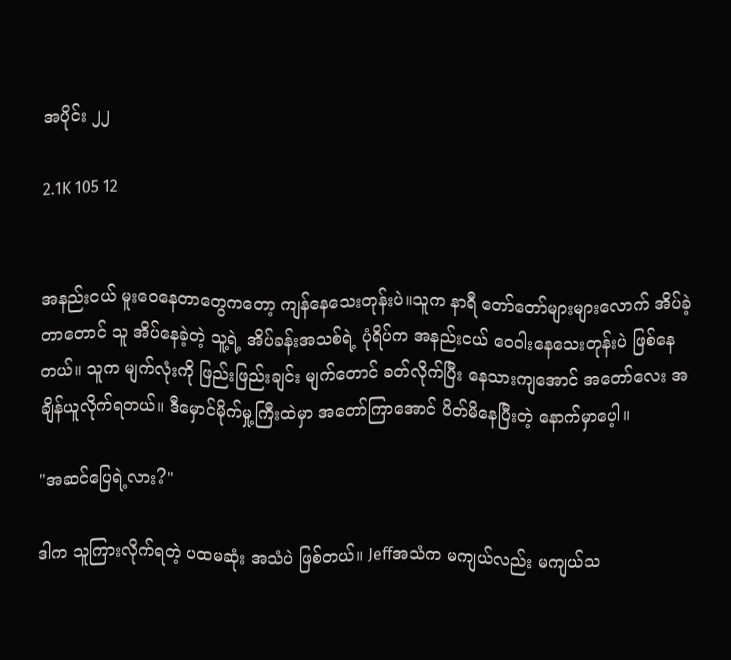အပိုင်း ၂၂

2.1K 105 12


အနည်းငယ် မူးဝေနေတာတွေကတော့ ကျန်နေသေးတုန်းပဲ။သူက နာရီ တော်တော်များများလောက် အိပ်ခဲ့တာတောင် သူ အိပ်နေခဲ့တဲ့ သူ့ရဲ့ အိပ်ခန်းအသစ်ရဲ့ ပုံရိပ်က အနည်းငယ် ဝေဝါးနေသေးတုန်းပဲ ဖြစ်နေတယ်။ သူက မျက်လုံးကို ဖြည်းဖြည်းချင်း မျက်တောင် ခတ်လိုက်ပြီး နေသားကျအောင် အတော်လေး အချိန်ယူလိုက်ရတယ်။ ဒီမှောင်မိုက်မှု့ကြီးထဲမှာ အတော်ကြာအောင် ပိတ်မိနေပြီးတဲ့‌ နောက်မှာပေ့ါ။

"အဆင်ပြေရဲ့လား?"

ဒါက သူကြားလိုက်ရတဲ့ ပထမဆုံး အသံပဲ ဖြစ်တယ်။ Jeffအသံက မကျယ်လည်း မကျယ်သ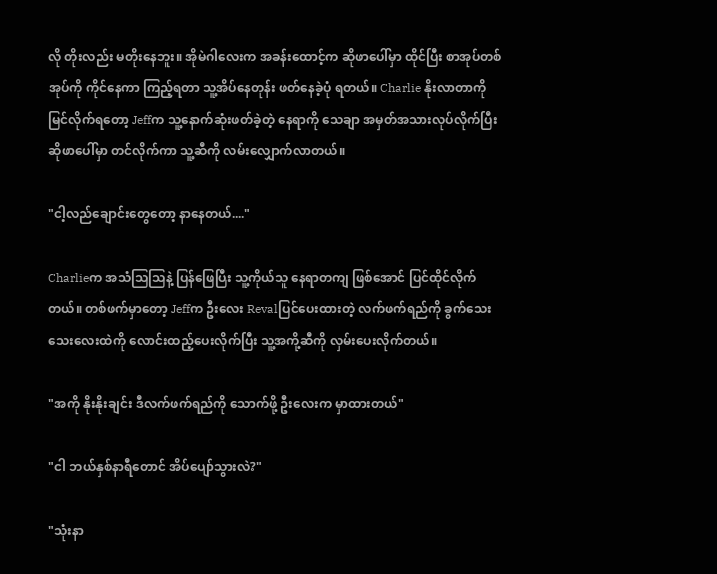လို တိုးလည်း မတိုးနေဘူး။ အိုမဲဂါလေးက အခန်းထောင့်က ဆိုဖာပေါ်မှာ ထိုင်ပြီး စာအုပ်တစ်အုပ်ကို ကိုင်နေကာ ကြည့်ရတာ သူ့အိပ်နေတုန်း ဖတ်နေခဲ့ပုံ ရတယ်။ Charlie နိုးလာတာကို မြင်လိုက်ရတော့ Jeffက သူ့နောက်ဆုံးဖတ်ခဲ့တဲ့ နေရာကို သေချာ အမှတ်အသားလုပ်လိုက်ပြီး ဆိုဖာပေါ်မှာ တင်လိုက်ကာ သူ့ဆီကို လမ်းလျှောက်လာတယ်။

"ငါ့လည်ချောင်းတွေတော့ နာနေတယ်...."

Charlieက အသံသြသြနဲ့ ပြန်ဖြေပြီး သူ့ကိုယ်သူ နေရာတကျ ဖြစ်အောင် ပြင်ထိုင်လိုက်တယ်။ တစ်ဖက်မှာတော့ Jeffက ဦးလေး Revalပြင်ပေးထားတဲ့ လက်ဖက်ရည်ကို ခွက်သေးသေးလေးထဲကို လောင်းထည့်ပေးလိုက်ပြီး သူ့အကို့ဆီကို လှမ်းပေးလိုက်တယ်။

"အကို နိုးနိုးချင်း ဒီလက်ဖက်ရည်ကို သောက်ဖို့ ဦးလေးက မှာထားတယ်"

"ငါ ဘယ်နှစ်နာရီတောင် အိပ်ပျော်သွားလဲ?"

"သုံးနာ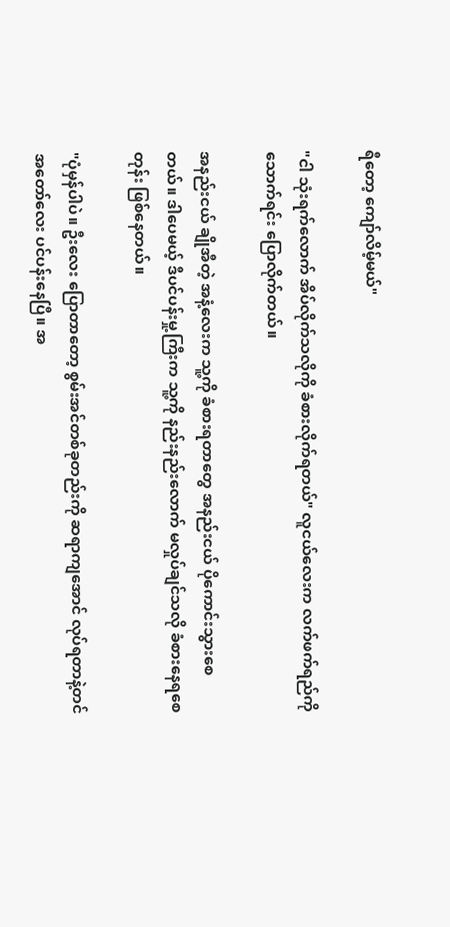ရီတော့ ကျော်လိမ့်မယ်"

"ငါ သုံးရက်လောက် အိပ်လိုက်သလိုကို ခံစားလိုက်ရတယ်" လူငယ်လေးက လက်ဖက်ရည်ကို သောက်ရင်း ပြောလိုက်တယ်။

အနည်းငယ် ချိုအီတဲ့ အနံ့လေးက သူ့ကို ခံစားရတာတွေ အနည်းငယ် ပိုကောင်းသွားစေတယ်။ ဒါပေမယ့် ဒီပင်ပန်းမှု့ကြီးက သူ့ကို နည်းနည်းလောက် မလှုပ်ချင်သလို ခံစားနေရစေတုန်း ဖြစ်နေတယ်။

"ပုံမှန်ပါပဲ။ ဦးလေး ပြောတာတော့ စွမ်းအင်တစ်ခုတည်းကို ဆရာကျအောင် လုပ်ရတာနဲ့တင် အတော်လေး ပင်ပန်းနေပြီ။ အ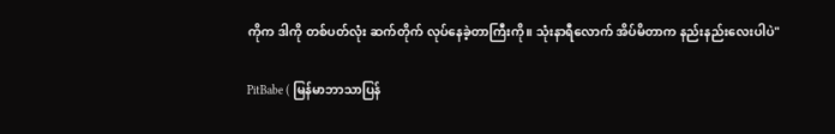ကိုက ဒါကို တစ်ပတ်လုံး ဆက်တိုက် လုပ်နေခဲ့တာကြီးကို။ သုံးနာရီလောက် အိပ်မိတာက နည်းနည်းလေးပါပဲ"

PitBabe ( မြန်မာဘာသာပြန်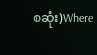စဆုံး)Where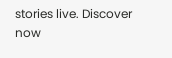stories live. Discover now